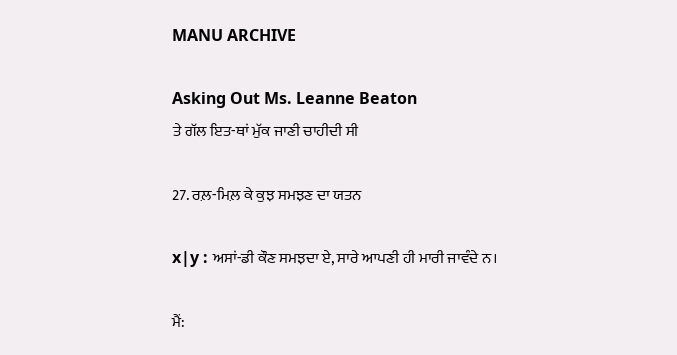MANU ARCHIVE

Asking Out Ms. Leanne Beaton
ਤੇ ਗੱਲ ਇਤ-ਥਾਂ ਮੁੱਕ ਜਾਣੀ ਚਾਹੀਦੀ ਸੀ

27. ਰਲ਼-ਮਿਲ਼ ਕੇ ਕੁਝ ਸਮਝਣ ਦਾ ਯਤਨ

x|y : ਅਸਾਂ-ਡੀ ਕੌਣ ਸਮਝਦਾ ਏ, ਸਾਰੇ ਆਪਣੀ ਹੀ ਮਾਰੀ ਜਾਵੰਦੇ ਨ।

ਮੈਂ: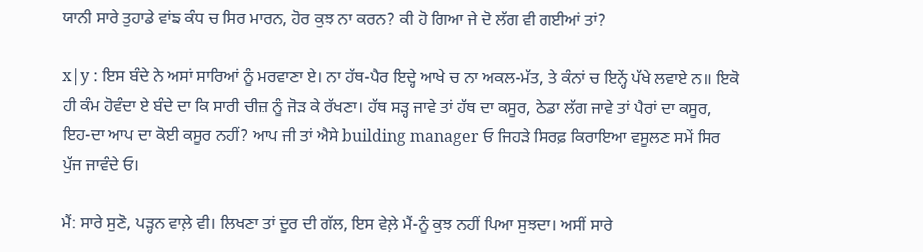ਯਾਨੀ ਸਾਰੇ ਤੁਹਾਡੇ ਵਾਂਙ ਕੰਧ ਚ ਸਿਰ ਮਾਰਨ, ਹੋਰ ਕੁਝ ਨਾ ਕਰਨ? ਕੀ ਹੋ ਗਿਆ ਜੇ ਦੋ ਲੱਗ ਵੀ ਗਈਆਂ ਤਾਂ?

x|y : ਇਸ ਬੰਦੇ ਨੇ ਅਸਾਂ ਸਾਰਿਆਂ ਨੂੰ ਮਰਵਾਣਾ ਏ। ਨਾ ਹੱਥ-ਪੈਰ ਇਦ੍ਹੇ ਆਖੇ ਚ ਨਾ ਅਕਲ-ਮੱਤ, ਤੇ ਕੰਨਾਂ ਚ ਇਨ੍ਹੇਂ ਪੱਖੇ ਲਵਾਏ ਨ॥ ਇਕੋ ਹੀ ਕੰਮ ਹੋਵੰਦਾ ਏ ਬੰਦੇ ਦਾ ਕਿ ਸਾਰੀ ਚੀਜ਼ ਨੂੰ ਜੋੜ ਕੇ ਰੱਖਣਾ। ਹੱਥ ਸੜ੍ਹ ਜਾਵੇ ਤਾਂ ਹੱਥ ਦਾ ਕਸੂਰ, ਠੇਡਾ ਲੱਗ ਜਾਵੇ ਤਾਂ ਪੈਰਾਂ ਦਾ ਕਸੂਰ, ਇਹ-ਦਾ ਆਪ ਦਾ ਕੋਈ ਕਸੂਰ ਨਹੀਂ? ਆਪ ਜੀ ਤਾਂ ਐਸੇ building manager ਓ ਜਿਹੜੇ ਸਿਰਫ਼ ਕਿਰਾਇਆ ਵਸੂਲਣ ਸਮੇਂ ਸਿਰ ਪੁੱਜ ਜਾਵੰਦੇ ਓ।

ਮੈਂ: ਸਾਰੇ ਸੁਣੋ, ਪੜ੍ਹਨ ਵਾਲ਼ੇ ਵੀ। ਲਿਖਣਾ ਤਾਂ ਦੂਰ ਦੀ ਗੱਲ, ਇਸ ਵੇਲ਼ੇ ਮੈਂ-ਨੂੰ ਕੁਝ ਨਹੀਂ ਪਿਆ ਸੁਝਦਾ। ਅਸੀਂ ਸਾਰੇ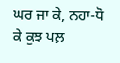ਘਰ ਜਾ ਕੇ, ਨਹਾ-ਧੋ ਕੇ ਕੁਝ ਪਲ਼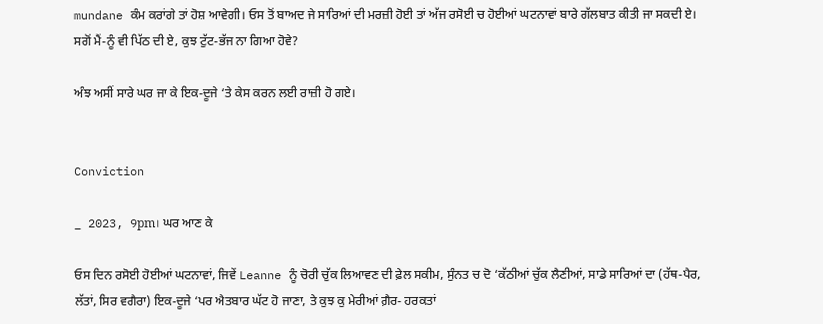mundane ਕੰਮ ਕਰਾਂਗੇ ਤਾਂ ਹੋਸ਼ ਆਵੇਗੀ। ਓਸ ਤੋਂ ਬਾਅਦ ਜੇ ਸਾਰਿਆਂ ਦੀ ਮਰਜ਼ੀ ਹੋਈ ਤਾਂ ਅੱਜ ਰਸੋਈ ਚ ਹੋਈਆਂ ਘਟਨਾਵਾਂ ਬਾਰੇ ਗੱਲਬਾਤ ਕੀਤੀ ਜਾ ਸਕਦੀ ਏ। ਸਗੋਂ ਮੈਂ-ਨੂੰ ਵੀ ਪਿੱਠ ਦੀ ਏ, ਕੁਝ ਟੁੱਟ-ਭੱਜ ਨਾ ਗਿਆ ਹੋਵੇ?

ਅੰਝ ਅਸੀਂ ਸਾਰੇ ਘਰ ਜਾ ਕੇ ਇਕ-ਦੂਜੇ ‘ਤੇ ਕੇਸ ਕਰਨ ਲਈ ਰਾਜ਼ੀ ਹੋ ਗਏ।


Conviction

_ 2023, 9pm। ਘਰ ਆਣ ਕੇ

ਓਸ ਦਿਨ ਰਸੋਈ ਹੋਈਆਂ ਘਟਨਾਵਾਂ, ਜਿਵੇਂ Leanne ਨੂੰ ਚੋਰੀ ਚੁੱਕ ਲਿਆਵਣ ਦੀ ਫ਼ੇਲ ਸਕੀਮ, ਸੁੰਨਤ ਚ ਦੋ ‘ਕੱਠੀਆਂ ਚੁੱਕ ਲੈਣੀਆਂ, ਸਾਡੇ ਸਾਰਿਆਂ ਦਾ (ਹੱਥ-ਪੈਰ, ਲੱਤਾਂ, ਸਿਰ ਵਗੈਰਾ) ਇਕ-ਦੂਜੇ ‘ਪਰ ਐਤਬਾਰ ਘੱਟ ਹੋ ਜਾਣਾ, ਤੇ ਕੁਝ ਕੁ ਮੇਰੀਆਂ ਗ਼ੈਰ- ਹਰਕਤਾਂ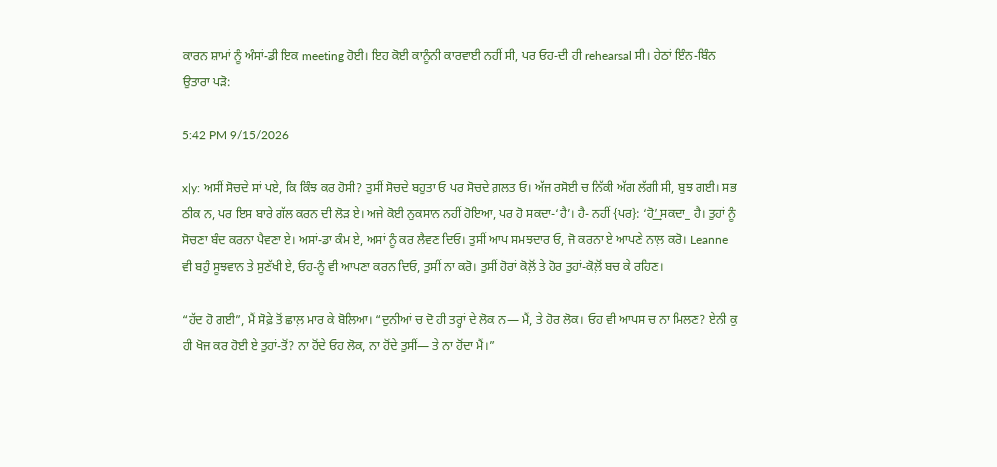ਕਾਰਨ ਸ਼ਾਮਾਂ ਨੂੰ ਅੰਸਾਂ-ਡੀ ਇਕ meeting ਹੋਈ। ਇਹ ਕੋਈ ਕਾਨੂੰਨੀ ਕਾਰਵਾਈ ਨਹੀਂ ਸੀ, ਪਰ ਓਹ-ਦੀ ਹੀ rehearsal ਸੀ। ਹੇਠਾਂ ਇੰਨ-ਬਿੰਨ ਉਤਾਰਾ ਪੜੋ:

5:42 PM 9/15/2026

x|y: ਅਸੀਂ ਸੋਚਦੇ ਸਾਂ ਪਏ, ਕਿ ਕਿੰਝ ਕਰ ਹੋਸੀ? ਤੁਸੀਂ ਸੋਚਦੇ ਬਹੁਤਾ ਓ ਪਰ ਸੋਚਦੇ ਗ਼ਲਤ ਓ। ਅੱਜ ਰਸੋਈ ਚ ਨਿੱਕੀ ਅੱਗ ਲੱਗੀ ਸੀ, ਬੁਝ ਗਈ। ਸਭ ਠੀਕ ਨ, ਪਰ ਇਸ ਬਾਰੇ ਗੱਲ ਕਰਨ ਦੀ ਲੋੜ ਏ। ਅਜੇ ਕੋਈ ਨੁਕਸਾਨ ਨਹੀਂ ਹੋਇਆ, ਪਰ ਹੋ ਸਕਦਾ-‘ਹੈ’। ਹੈ- ਨਹੀਂ {ਪਰ}: ‘ਹੋ’͢ ਸਕਦਾ_ ਹੈ। ਤੁਹਾਂ ਨੂੰ ਸੋਚਣਾ ਬੰਦ ਕਰਨਾ ਪੈਵਣਾ ਏ। ਅਸਾਂ-ਡਾ ਕੰਮ ਏ, ਅਸਾਂ ਨੂੰ ਕਰ ਲੈਵਣ ਦਿਓ। ਤੁਸੀਂ ਆਪ ਸਮਝਦਾਰ ਓ, ਜੋ ਕਰਨਾ ਏ ਆਪਣੇ ਨਾਲ਼ ਕਰੋ। Leanne ਵੀ ਬਹੁੰ ਸੂਝਵਾਨ ਤੇ ਸੁਣੱਖੀ ਏ, ਓਹ-ਨੂੰ ਵੀ ਆਪਣਾ ਕਰਨ ਦਿਓ, ਤੁਸੀਂ ਨਾ ਕਰੋ। ਤੁਸੀਂ ਹੋਰਾਂ ਕੋਲ਼ੋਂ ਤੇ ਹੋਰ ਤੁਹਾਂ-ਕੋਲ਼ੋਂ ਬਚ ਕੇ ਰਹਿਣ।

“ਹੱਦ ਹੋ ਗਈ”, ਮੈਂ ਸੋਫ਼ੇ ਤੋਂ ਛਾਲ਼ ਮਾਰ ਕੇ ਬੋਲਿਆ। “ਦੁਨੀਆਂ ਚ ਦੋ ਹੀ ਤਰ੍ਹਾਂ ਦੇ ਲੋਕ ਨ— ਮੈਂ, ਤੇ ਹੋਰ ਲੋਕ। ਓਹ ਵੀ ਆਪਸ ਚ ਨਾ ਮਿਲਣ? ਏਨੀ ਕੁ ਹੀ ਖੋਜ ਕਰ ਹੋਈ ਏ ਤੁਹਾਂ-ਤੋਂ? ਨਾ ਹੋਂਦੇ ਓਹ ਲੋਕ, ਨਾ ਹੋਂਦੇ ਤੁਸੀਂ— ਤੇ ਨਾ ਹੋਂਦਾ ਮੈਂ।”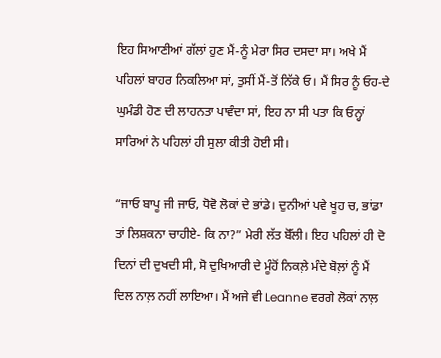ਇਹ ਸਿਆਣੀਆਂ ਗੱਲਾਂ ਹੁਣ ਮੈਂ-ਨੂੰ ਮੇਰਾ ਸਿਰ ਦਸਦਾ ਸਾ। ਅਖੇ ਮੈਂ ਪਹਿਲਾਂ ਬਾਹਰ ਨਿਕਲਿਆ ਸਾਂ, ਤੁਸੀਂ ਮੈਂ-ਤੋਂ ਨਿੱਕੇ ਓ। ਮੈਂ ਸਿਰ ਨੂੰ ਓਹ-ਦੇ ਘੁਮੰਡੀ ਹੋਣ ਦੀ ਲਾਹਨਤਾ ਪਾਵੰਦਾ ਸਾਂ, ਇਹ ਨਾ ਸੀ ਪਤਾ ਕਿ ਓਨ੍ਹਾਂ ਸਾਰਿਆਂ ਨੇ ਪਹਿਲਾਂ ਹੀ ਸੁਲਾ ਕੀਤੀ ਹੋਈ ਸੀ।

“ਜਾਓ ਬਾਪੂ ਜੀ ਜਾਓ, ਧੋਵੋ ਲੋਕਾਂ ਦੇ ਭਾਂਡੇ। ਦੁਨੀਆਂ ਪਵੇ ਖੂਹ ਚ, ਭਾਂਡਾ ਤਾਂ ਲਿਸ਼ਕਨਾ ਚਾਹੀਏ- ਕਿ ਨਾ?” ਮੇਰੀ ਲੱਤ ਬੋੱਲੀ। ਇਹ ਪਹਿਲਾਂ ਹੀ ਦੋ ਦਿਨਾਂ ਦੀ ਦੁਖਦੀ ਸੀ, ਸੋ ਦੁਖਿਆਰੀ ਦੇ ਮੂੰਹੋਂ ਨਿਕਲ਼ੇ ਮੰਦੇ ਬੋਲ਼ਾਂ ਨੂੰ ਮੈਂ ਦਿਲ ਨਾਲ਼ ਨਹੀਂ ਲਾਇਆ। ਮੈਂ ਅਜੇ ਵੀ Leanne ਵਰਗੇ ਲੋਕਾਂ ਨਾਲ਼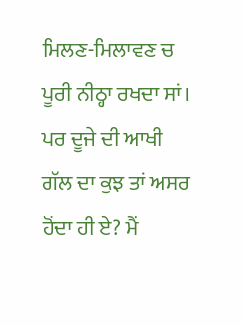ਮਿਲਣ-ਮਿਲਾਵਣ ਚ ਪੂਰੀ ਨੀਠ੍ਹਾ ਰਖਦਾ ਸਾਂ। ਪਰ ਦੂਜੇ ਦੀ ਆਖੀ ਗੱਲ ਦਾ ਕੁਝ ਤਾਂ ਅਸਰ ਹੋਂਦਾ ਹੀ ਏ? ਮੈਂ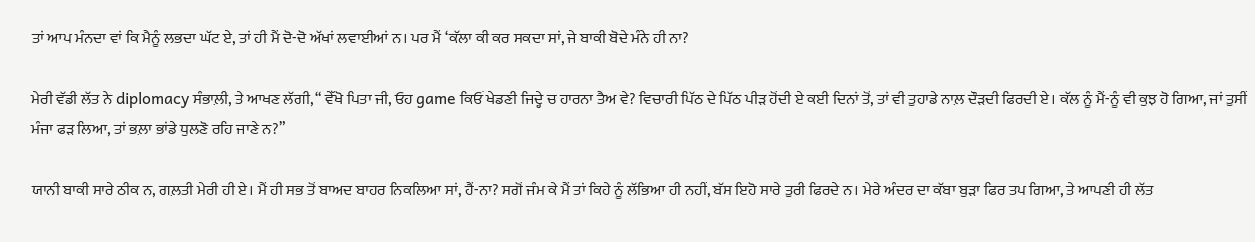ਤਾਂ ਆਪ ਮੰਨਦਾ ਵਾਂ ਕਿ ਮੈਨੂੰ ਲਭਦਾ ਘੱਟ ਏ, ਤਾਂ ਹੀ ਮੈਂ ਦੋ-ਦੋ ਅੱਖਾਂ ਲਵਾਈਆਂ ਨ। ਪਰ ਮੈਂ ‘ਕੱਲਾ ਕੀ ਕਰ ਸਕਦਾ ਸਾਂ, ਜੇ ਬਾਕੀ ਬੋਦੇ ਮੰਨੇ ਹੀ ਨਾ?

ਮੇਰੀ ਵੱਡੀ ਲੱਤ ਨੇ diplomacy ਸੰਭਾਲ਼ੀ, ਤੇ ਆਖਣ ਲੱਗੀ, “ ਵੇੱਖੋ ਪਿਤਾ ਜੀ, ਓਹ game ਕਿਓਂ ਖੇਡਣੀ ਜਿਦ੍ਹੇ ਚ ਹਾਰਨਾ ਤੈਅ ਵੇ? ਵਿਚਾਰੀ ਪਿੱਠ ਦੇ ਪਿੱਠ ਪੀੜ ਹੋਂਦੀ ਏ ਕਈ ਦਿਨਾਂ ਤੋਂ, ਤਾਂ ਵੀ ਤੁਹਾਡੇ ਨਾਲ਼ ਦੌੜਦੀ ਫਿਰਦੀ ਏ। ਕੱਲ ਨੂੰ ਮੈਂ-ਨੂੰ ਵੀ ਕੁਝ ਹੋ ਗਿਆ, ਜਾਂ ਤੁਸੀਂ ਮੰਜਾ ਫੜ ਲਿਆ, ਤਾਂ ਭਲ਼ਾ ਭਾਂਡੇ ਧੁਲਣੋ ਰਹਿ ਜਾਣੇ ਨ?”

ਯਾਨੀ ਬਾਕੀ ਸਾਰੇ ਠੀਕ ਨ, ਗਲ਼ਤੀ ਮੇਰੀ ਹੀ ਏ। ਮੈਂ ਹੀ ਸਭ ਤੋਂ ਬਾਅਦ ਬਾਹਰ ਨਿਕਲਿਆ ਸਾਂ, ਹੈਂ-ਨਾ? ਸਗੋਂ ਜੰਮ ਕੇ ਮੈਂ ਤਾਂ ਕਿਹੇ ਨੂੰ ਲੱਭਿਆ ਹੀ ਨਹੀਂ, ਬੱਸ ਇਹੋ ਸਾਰੇ ਤੁਰੀ ਫਿਰਦੇ ਨ। ਮੇਰੇ ਅੰਦਰ ਦਾ ਕੱਬਾ ਬੁੜਾ ਫਿਰ ਤਪ ਗਿਆ, ਤੇ ਆਪਣੀ ਹੀ ਲੱਤ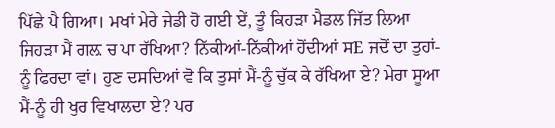ਪਿੱਛੇ ਪੈ ਗਿਆ। ਮਖਾਂ ਮੇਰੇ ਜੇਡੀ ਹੋ ਗਈ ਏਂ, ਤੂੰ ਕਿਹੜਾ ਮੈਡਲ ਜਿੱਤ ਲਿਆ ਜਿਹੜਾ ਮੈਂ ਗਲ਼ ਚ ਪਾ ਰੱਖਿਆ? ਨਿੱਕੀਆਂ-ਨਿੱਕੀਆਂ ਹੋਂਦੀਆਂ ਸE ਜਦੋਂ ਦਾ ਤੁਹਾਂ-ਨੂੰ ਫਿਰਦਾ ਵਾਂ। ਹੁਣ ਦਸਦਿਆਂ ਵੋ ਕਿ ਤੁਸਾਂ ਮੈਂ-ਨੂੰ ਚੁੱਕ ਕੇ ਰੱਖਿਆ ਏ? ਮੇਰਾ ਸੂਆ ਮੈਂ-ਨੂੰ ਹੀ ਖੁਰ ਵਿਖਾਲਦਾ ਏ? ਪਰ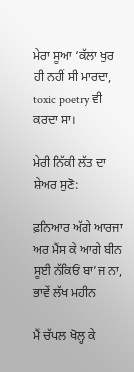ਮੇਰਾ ਸੂਆ ‘ਕੱਲਾ ਖੁਰ ਹੀ ਨਹੀਂ ਸੀ ਮਾਰਦਾ, toxic poetry ਵੀ ਕਰਦਾ ਸਾ।

ਮੇਰੀ ਨਿੱਕੀ ਲੱਤ ਦਾ ਸ਼ੇਅਰ ਸੁਣੋ:

ਫ਼ਨਿਆਰ ਅੱਗੇ ਆਰਜਾ ਅਰ ਮੈਂਸ ਕੇ ਆਗੇ ਬੀਨ
ਸੂਈ ਨੱਕਿਓਂ ਬਾ’ਜ ਨਾ, ਭਾਵੇਂ ਲੱਖ ਮਹੀਨ

ਮੈਂ ਚੱਪਲ ਖੋਲ੍ਹ ਕੇ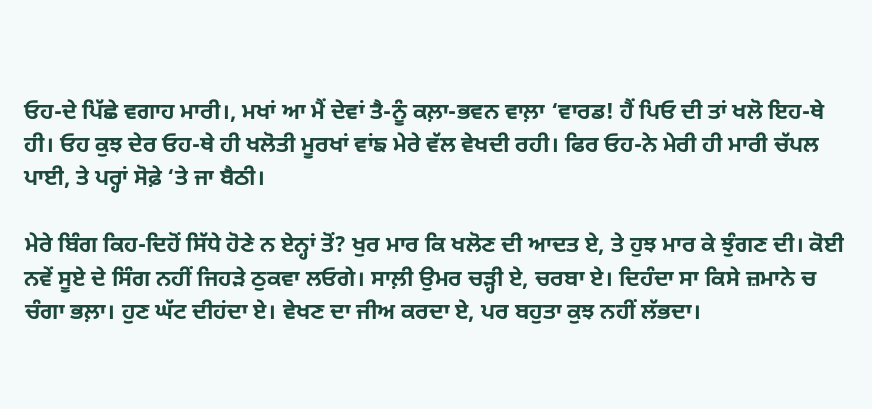ਓਹ-ਦੇ ਪਿੱਛੇ ਵਗਾਹ ਮਾਰੀ।, ਮਖਾਂ ਆ ਮੈਂ ਦੇਵਾਂ ਤੈ-ਨੂੰ ਕਲ਼ਾ-ਭਵਨ ਵਾਲ਼ਾ ‘ਵਾਰਡ! ਹੈਂ ਪਿਓ ਦੀ ਤਾਂ ਖਲੋ ਇਹ-ਥੇ ਹੀ। ਓਹ ਕੁਝ ਦੇਰ ਓਹ-ਥੇ ਹੀ ਖਲੋਤੀ ਮੂਰਖਾਂ ਵਾਂਙ ਮੇਰੇ ਵੱਲ ਵੇਖਦੀ ਰਹੀ। ਫਿਰ ਓਹ-ਨੇ ਮੇਰੀ ਹੀ ਮਾਰੀ ਚੱਪਲ ਪਾਈ, ਤੇ ਪਰ੍ਹਾਂ ਸੋਫ਼ੇ ‘ਤੇ ਜਾ ਬੈਠੀ।

ਮੇਰੇ ਬਿੰਗ ਕਿਹ-ਦਿਹੋਂ ਸਿੱਧੇ ਹੋਣੇ ਨ ਏਨ੍ਹਾਂ ਤੋਂ? ਖੁਰ ਮਾਰ ਕਿ ਖਲੋਣ ਦੀ ਆਦਤ ਏ, ਤੇ ਹੁਝ ਮਾਰ ਕੇ ਝੁੰਗਣ ਦੀ। ਕੋਈ ਨਵੇਂ ਸੂਏ ਦੇ ਸਿੰਗ ਨਹੀਂ ਜਿਹੜੇ ਠੁਕਵਾ ਲਓਗੇ। ਸਾਲ਼ੀ ਉਮਰ ਚੜ੍ਹੀ ਏ, ਚਰਬਾ ਏ। ਦਿਹੰਦਾ ਸਾ ਕਿਸੇ ਜ਼ਮਾਨੇ ਚ ਚੰਗਾ ਭਲ਼ਾ। ਹੁਣ ਘੱਟ ਦੀਹਂਦਾ ਏ। ਵੇਖਣ ਦਾ ਜੀਅ ਕਰਦਾ ਏ, ਪਰ ਬਹੁਤਾ ਕੁਝ ਨਹੀਂ ਲੱਭਦਾ।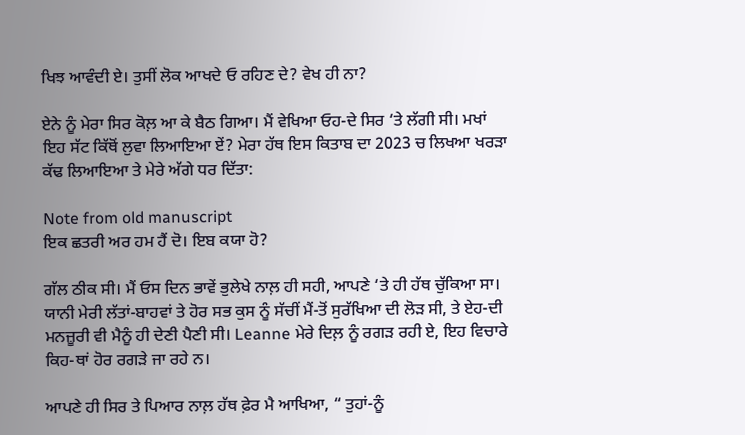ਖਿਝ ਆਵੰਦੀ ਏ। ਤੁਸੀਂ ਲੋਕ ਆਖਦੇ ਓ ਰਹਿਣ ਦੇ? ਵੇਖ ਹੀ ਨਾ?

ਏਨੇ ਨੂੰ ਮੇਰਾ ਸਿਰ ਕੋਲ਼ ਆ ਕੇ ਬੈਠ ਗਿਆ। ਮੈਂ ਵੇਖਿਆ ਓਹ-ਦੇ ਸਿਰ ‘ਤੇ ਲੱਗੀ ਸੀ। ਮਖਾਂ ਇਹ ਸੱਟ ਕਿੱਥੋਂ ਲੁਵਾ ਲਿਆਇਆ ਏਂ? ਮੇਰਾ ਹੱਥ ਇਸ ਕਿਤਾਬ ਦਾ 2023 ਚ ਲਿਖਆ ਖਰੜਾ ਕੱਢ ਲਿਆਇਆ ਤੇ ਮੇਰੇ ਅੱਗੇ ਧਰ ਦਿੱਤਾ:

Note from old manuscript
ਇਕ ਛਤਰੀ ਅਰ ਹਮ ਹੈਂ ਦੋ। ਇਬ ਕਯਾ ਹੋ?

ਗੱਲ ਠੀਕ ਸੀ। ਮੈਂ ਓਸ ਦਿਨ ਭਾਵੇਂ ਭੁਲੇਖੇ ਨਾਲ਼ ਹੀ ਸਹੀ, ਆਪਣੇ ‘ਤੇ ਹੀ ਹੱਥ ਚੁੱਕਿਆ ਸਾ। ਯਾਨੀ ਮੇਰੀ ਲੱਤਾਂ-ਬਾਹਵਾਂ ਤੇ ਹੋਰ ਸਭ ਕੁਸ ਨੂੰ ਸੱਚੀਂ ਮੈਂ-ਤੋਂ ਸੁਰੱਖਿਆ ਦੀ ਲੋੜ ਸੀ, ਤੇ ਏਹ-ਦੀ ਮਨਜ਼ੂਰੀ ਵੀ ਮੈਨੂੰ ਹੀ ਦੇਣੀ ਪੈਣੀ ਸੀ। Leanne ਮੇਰੇ ਦਿਲ਼ ਨੂੰ ਰਗੜ ਰਹੀ ਏ, ਇਹ ਵਿਚਾਰੇ ਕਿਹ-ਥਾਂ ਹੋਰ ਰਗੜੇ ਜਾ ਰਹੇ ਨ।

ਆਪਣੇ ਹੀ ਸਿਰ ਤੇ ਪਿਆਰ ਨਾਲ਼ ਹੱਥ ਫ਼ੇਰ ਮੈ ਆਖਿਆ, “ ਤੁਹਾਂ-ਨੂੰ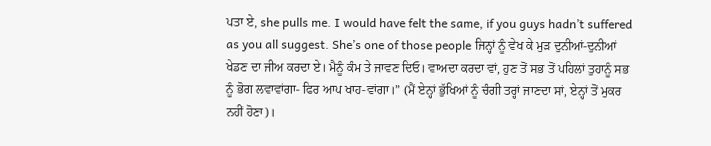ਪਤਾ ਏ, she pulls me. I would have felt the same, if you guys hadn’t suffered as you all suggest. She’s one of those people ਜਿਨ੍ਹਾਂ ਨੂੰ ਵੇਖ ਕੇ ਮੁੜ ਦੁਨੀਆਂ-ਦੁਨੀਆਂ ਖੇਡਣ ਦਾ ਜੀਅ ਕਰਦਾ ਏ। ਮੈਨੂੰ ਕੰਮ ਤੇ ਜਾਵਣ ਦਿਓ। ਵਾਅਦਾ ਕਰਦਾ ਵਾਂ, ਹੁਣ ਤੋਂ ਸਭ ਤੋਂ ਪਹਿਲਾਂ ਤੁਹਾਨੂੰ ਸਭ ਨੂੰ ਭੋਗ ਲਵਾਵਾਂਗਾ- ਫਿਰ ਆਪ ਖਾਹ-ਵਾਂਗਾ।” (ਮੈਂ ਏਨ੍ਹਾਂ ਭੁੱਖਿਆਂ ਨੂੰ ਚੰਗੀ ਤਰ੍ਹਾਂ ਜਾਣਦਾ ਸਾਂ, ਏਨ੍ਹਾਂ ਤੋਂ ਮੁਕਰ ਨਹੀਂ ਹੋਣਾ)।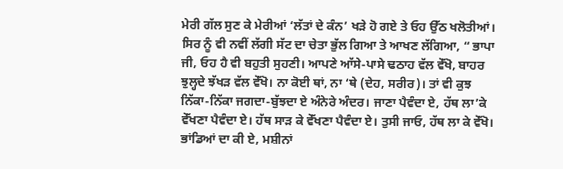ਮੇਰੀ ਗੱਲ ਸੁਣ ਕੇ ਮੇਰੀਆਂ ‘ਲੱਤਾਂ ਦੇ ਕੰਨ’ ਖੜੇ ਹੋ ਗਏ ਤੇ ਓਹ ਉੱਠ ਖਲੋਤੀਆਂ। ਸਿਰ ਨੂੰ ਵੀ ਨਵੀਂ ਲੱਗੀ ਸੱਟ ਦਾ ਚੇਤਾ ਭੁੱਲ ਗਿਆ ਤੇ ਆਖਣ ਲੱਗਿਆ, “ ਭਾਪਾ ਜੀ, ਓਹ ਹੈ ਵੀ ਬਹੁਤੀ ਸੁਹਣੀ। ਆਪਣੇ ਆੱਸੇ-ਪਾਸੇ ਢਠਾਹ ਵੱਲ ਵੇੱਖੋ, ਬਾਹਰ ਝੁਲ੍ਹਦੇ ਝੱਖੜ ਵੱਲ ਵੇੱਖੋ। ਨਾ ਕੋਈ ਥਾਂ, ਨਾ ‘ਥੇ (ਦੇਹ, ਸਰੀਰ)। ਤਾਂ ਵੀ ਕੁਝ ਨਿੱਕਾ-ਨਿੱਕਾ ਜਗਦਾ-ਬੁੱਝਦਾ ਏ ਅੰਨੇਰੇ ਅੰਦਰ। ਜਾਣਾ ਪੈਵੰਦਾ ਏ, ਹੱਥ ਲਾ’ਕੇ ਵੇੱਖਣਾ ਪੈਵੰਦਾ ਏ। ਹੱਥ ਸਾੜ ਕੇ ਵੇੱਖਣਾ ਪੈਵੰਦਾ ਏ। ਤੁਸੀ ਜਾਓ, ਹੱਥ ਲਾ ਕੇ ਵੇੱਖੋ। ਭਾਂਡਿਆਂ ਦਾ ਕੀ ਏ, ਮਸ਼ੀਨਾਂ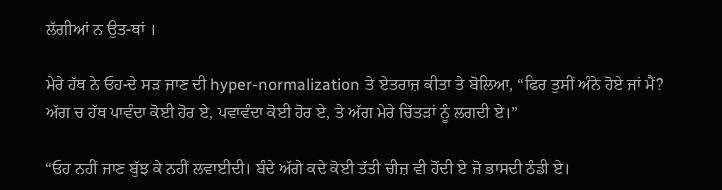ਲੱਗੀਆਂ ਨ ਉਤ-ਥਾਂ ।

ਮੇਰੇ ਹੱਥ ਨੇ ਓਹ-ਦੇ ਸੜ ਜਾਣ ਦੀ hyper-normalization ਤੇ ਏਤਰਾਜ਼ ਕੀਤਾ ਤੇ ਬੋਲਿਆ, “ਫਿਰ ਤੁਸੀਂ ਅੰਨੇ ਹੋਏ ਜਾਂ ਮੈਂ? ਅੱਗ ਚ ਹੱਥ ਪਾਵੰਦਾ ਕੋਈ ਹੋਰ ਏ, ਪਵਾਵੰਦਾ ਕੋਈ ਹੋਰ ਏ, ਤੇ ਅੱਗ ਮੇਰੇ ਚਿੱਤੜਾਂ ਨੂੰ ਲਗਦੀ ਏ।”

“ਓਹ ਨਹੀਂ ਜਾਣ ਬੁੱਝ ਕੇ ਨਹੀਂ ਲਵਾਈਦੀ। ਬੰਦੇ ਅੱਗੇ ਕਦੇ ਕੋਈ ਤੱਤੀ ਚੀਜ਼ ਵੀ ਹੋਂਦੀ ਏ ਜੋ ਭਾਸਦੀ ਠੰਡੀ ਏ।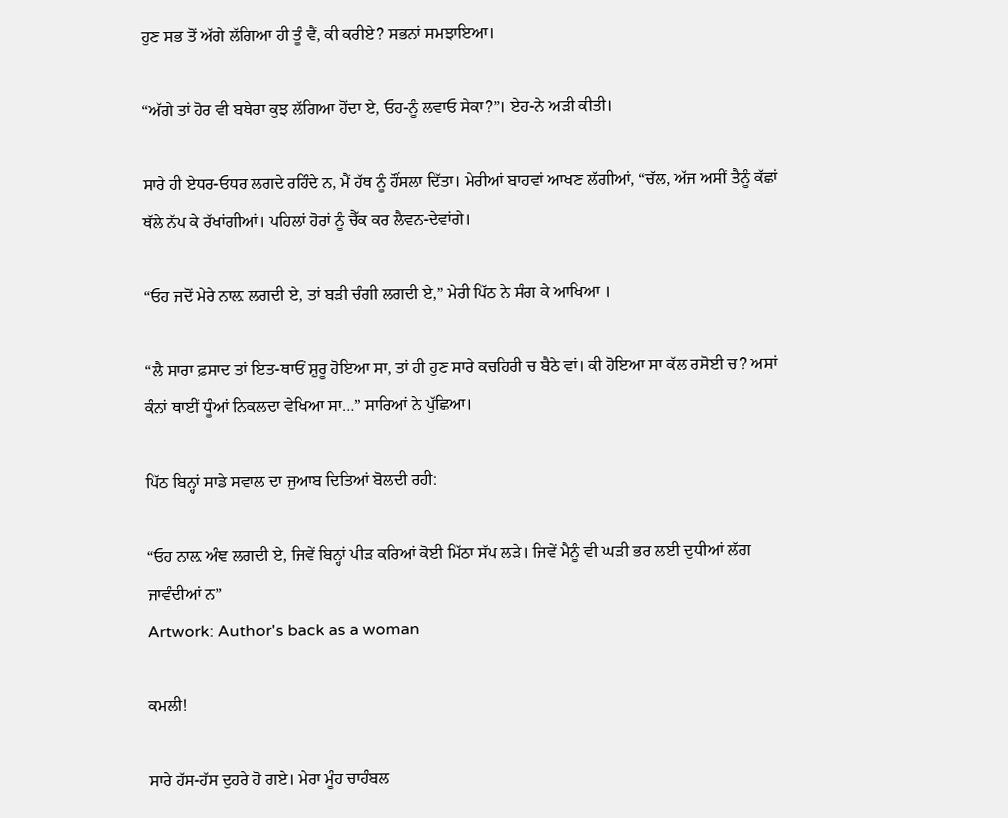ਹੁਣ ਸਭ ਤੋਂ ਅੱਗੇ ਲੱਗਿਆ ਹੀ ਤੂੰ ਵੈਂ, ਕੀ ਕਰੀਏ? ਸਭਨਾਂ ਸਮਝਾਇਆ।

“ਅੱਗੇ ਤਾਂ ਹੋਰ ਵੀ ਬਥੇਰਾ ਕੁਝ ਲੱਗਿਆ ਹੋਂਦਾ ਏ, ਓਹ-ਨੂੰ ਲਵਾਓ ਸੇਕਾ?”। ਏਹ-ਨੇ ਅੜੀ ਕੀਤੀ।

ਸਾਰੇ ਹੀ ਏਧਰ-ਓਧਰ ਲਗਦੇ ਰਹਿੰਦੇ ਨ, ਮੈਂ ਹੱਥ ਨੂੰ ਹੌਂਸਲਾ ਦਿੱਤਾ। ਮੇਰੀਆਂ ਬਾਹਵਾਂ ਆਖਣ ਲੱਗੀਆਂ, “ਚੱਲ, ਅੱਜ ਅਸੀਂ ਤੈਨੂੰ ਕੱਛਾਂ ਥੱਲੇ ਨੱਪ ਕੇ ਰੱਖਾਂਗੀਆਂ। ਪਹਿਲਾਂ ਹੋਰਾਂ ਨੂੰ ਚੈੱਕ ਕਰ ਲੈਵਨ-ਦੇਵਾਂਗੇ।

“ਓਹ ਜਦੋਂ ਮੇਰੇ ਨਾਲ਼ ਲਗਦੀ ਏ, ਤਾਂ ਬੜੀ ਚੰਗੀ ਲਗਦੀ ਏ,” ਮੇਰੀ ਪਿੱਠ ਨੇ ਸੰਗ ਕੇ ਆਖਿਆ ।

“ਲੈ ਸਾਰਾ ਫ਼ਸਾਦ ਤਾਂ ਇਤ-ਥਾਓਂ ਸ਼ੁਰੂ ਹੋਇਆ ਸਾ, ਤਾਂ ਹੀ ਹੁਣ ਸਾਰੇ ਕਚਹਿਰੀ ਚ ਬੈਠੇ ਵਾਂ। ਕੀ ਹੋਇਆ ਸਾ ਕੱਲ ਰਸੋਈ ਚ? ਅਸਾਂ ਕੰਨਾਂ ਥਾਈਂ ਧੂੰਆਂ ਨਿਕਲਦਾ ਵੇਖਿਆ ਸਾ…” ਸਾਰਿਆਂ ਨੇ ਪੁੱਛਿਆ।

ਪਿੱਠ ਬਿਨ੍ਹਾਂ ਸਾਡੇ ਸਵਾਲ ਦਾ ਜੁਆਬ ਦਿਤਿਆਂ ਬੋਲਦੀ ਰਹੀ:

“ਓਹ ਨਾਲ਼ ਅੰਞ ਲਗਦੀ ਏ, ਜਿਵੇਂ ਬਿਨ੍ਹਾਂ ਪੀੜ ਕਰਿਆਂ ਕੋਈ ਮਿੱਠਾ ਸੱਪ ਲੜੇ। ਜਿਵੇਂ ਮੈਨੂੰ ਵੀ ਘੜੀ ਭਰ ਲਈ ਦੁਧੀਆਂ ਲੱਗ ਜਾਵੰਦੀਆਂ ਨ”
Artwork: Author's back as a woman

ਕਮਲੀ!

ਸਾਰੇ ਹੱਸ-ਹੱਸ ਦੁਹਰੇ ਹੋ ਗਏ। ਮੇਰਾ ਮੂੰਹ ਚਾਹੰਬਲ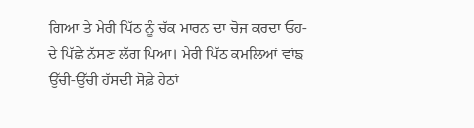ਗਿਆ ਤੇ ਮੇਰੀ ਪਿੱਠ ਨੂੰ ਚੱਕ ਮਾਰਨ ਦਾ ਚੋਜ ਕਰਦਾ ਓਹ-ਦੇ ਪਿੱਛੇ ਨੱਸਣ ਲੱਗ ਪਿਆ। ਮੇਰੀ ਪਿੱਠ ਕਮਲਿਆਂ ਵਾਂਙ ਉੱਚੀ-ਉੱਚੀ ਹੱਸਦੀ ਸੋਫ਼ੇ ਹੇਠਾਂ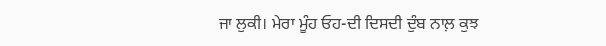ਜਾ ਲੁਕੀ। ਮੇਰਾ ਮੂੰਹ ਓਹ-ਦੀ ਦਿਸਦੀ ਦੁੰਬ ਨਾਲ਼ ਕੁਝ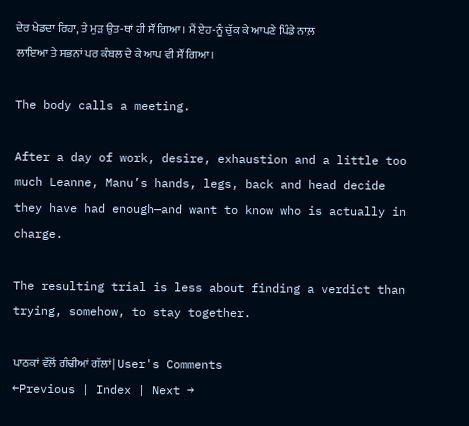ਦੇਰ ਖੇਡਦਾ ਰਿਹਾ, ਤੇ ਮੁੜ ਉਤ-ਥਾਂ ਹੀ ਸੌਂ ਗਿਆ। ਮੈਂ ਏਹ-ਨੂੰ ਚੁੱਕ ਕੇ ਆਪਣੇ ਪਿੰਡੇ ਨਾਲ਼ ਲਾਇਆ ਤੇ ਸਭਨਾਂ ਪਰ ਕੰਬਲ ਦੇ ਕੇ ਆਪ ਵੀ ਸੌਂ ਗਿਆ।

The body calls a meeting.

After a day of work, desire, exhaustion and a little too much Leanne, Manu’s hands, legs, back and head decide they have had enough—and want to know who is actually in charge.

The resulting trial is less about finding a verdict than trying, somehow, to stay together.

ਪਾਠਕਾਂ ਵੱਲੋਂ ਗੰਢੀਆਂ ਗੱਲਾਂ| User's Comments
←Previous | Index | Next →